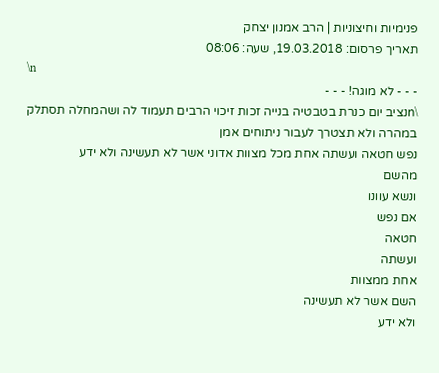פנימיות וחיצוניות | הרב אמנון יצחק
תאריך פרסום: 19.03.2018, שעה: 08:06
\n
- - - לא מוגה! - - -
\nנציב יום כנרת בטבטיה בנייה זכות זיכוי הרבים תעמוד לה ושהמחלה תסתלק במהרה ולא תצטרך לעבור ניתוחים אמן
נפש חטאה ועשתה אחת מכל מצוות אדוני אשר לא תעשינה ולא ידע
מהשם
ונשא עוונו
אם נפש
חטאה
ועשתה
אחת ממצוות
השם אשר לא תעשינה
ולא ידע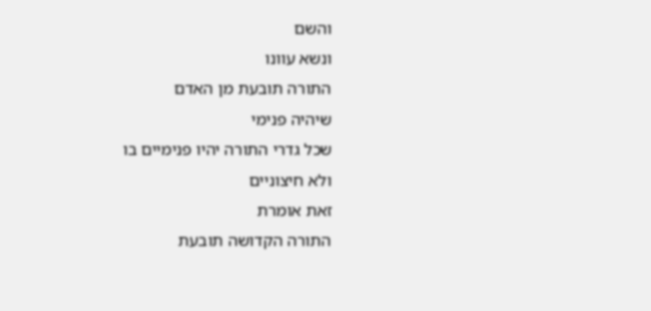והשם
ונשא עוונו
התורה תובעת מן האדם
שיהיה פנימי
שכל גדרי התורה יהיו פנימיים בו
ולא חיצוניים
זאת אומרת
התורה הקדושה תובעת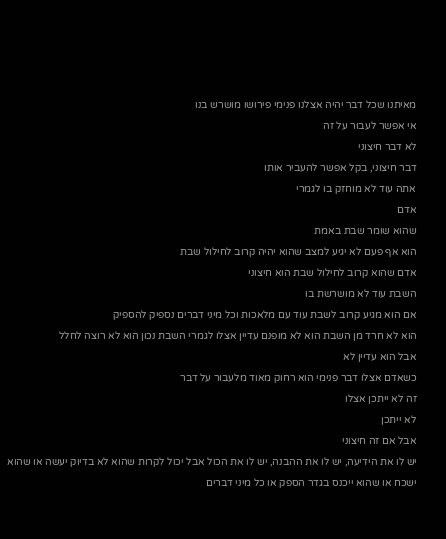מאיתנו שכל דבר יהיה אצלנו פנימי פירושו מושרש בנו
אי אפשר לעבור על זה
לא דבר חיצוני
דבר חיצוני, בקל אפשר להעביר אותו
אתה עוד לא מוחזק בו לגמרי
אדם
שהוא שומר שבת באמת
הוא אף פעם לא יגיע למצב שהוא יהיה קרוב לחילול שבת
אדם שהוא קרוב לחילול שבת הוא חיצוני
השבת עוד לא מושרשת בו
אם הוא מגיע קרוב לשבת עוד עם מלאכות וכל מיני דברים נספיק להספיק
הוא לא חרד מן השבת הוא לא מופנם עדיין אצלו לגמרי השבת נכון הוא לא רוצה לחלל
אבל הוא עדיין לא
כשאדם אצלו דבר פנימי הוא רחוק מאוד מלעבור על דבר
זה לא ייתכן אצלו
לא ייתכן
אבל אם זה חיצוני
יש לו את הידיעה, יש לו את ההבנה, יש לו את הכול אבל יכול לקרות שהוא לא בדיוק יעשה או שהוא ישכח או שהוא ייכנס בגדר הספק או כל מיני דברים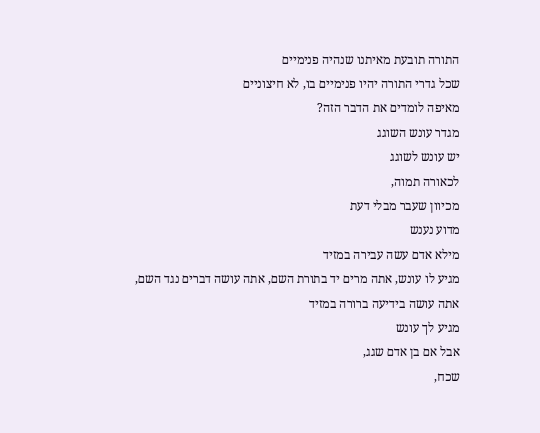התורה תובעת מאיתנו שנהיה פנימיים
שכל גדרי התורה יהיו פנימיים בו, לא חיצוניים
מאיפה לומדים את הדבר הזה?
מגדר עונש השוגג
יש עונש לשוגג
לכאורה תמוה,
מכיוון שעבר מבלי דעת
מדוע נענש
מילא אדם עשה עבירה במזיד
מגיע לו עונש, אתה מרים יד בתורת השם, אתה עושה דברים נגד השם,
אתה עושה בידיעה ברורה במזיד
מגיע לך עונש
אבל אם בן אדם שגג,
שכח,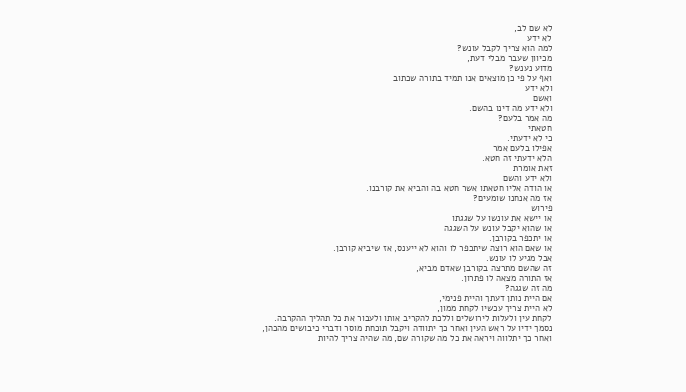לא שם לב,
לא ידע
למה הוא צריך לקבל עונש?
מכיוון שעבר מבלי דעת,
מדוע נענש?
ואף על פי כן מוצאים אנו תמיד בתורה שכתוב
ולא ידע
ואשם
ולא ידע מה דינו בהשם.
מה אמר בלעם?
חטאתי
כי לא ידעתי.
אפילו בלעם אמר
הלא ידעתי זה חטא.
זאת אומרת
ולא ידע והשם
או הודה אליו חטאתו אשר חטא בה והביא את קורבנו.
אז מה אנחנו שומעים?
פירוש
או יישא את עונשו על שגגתו
או שהוא יקבל עונש על השגגה
או יתכפר בקורבן.
או שאם הוא רוצה שיתכפר לו והוא לא ייענס, אז שיביא קורבן.
אבל מגיע לו עונש.
זה שהשם מתרצה בקורבן שאדם מביא,
אז התורה מצאה לו פתרון.
מה זה שגגה?
אם היית נותן דעתך והיית פנימי,
לא היית צריך עכשיו לקחת ממון,
לקחת עין ולעלות לירושלים וללכת להקריב אותו ולעבור את כל תהליך ההקרבה.
נסמך ידיו על ראש העין ואחר כך יתוודה ויקבל תוכחת מוסר ודברי כיבושים מהכהן,
ואחר כך יתלווה ויראה את כל מה שקורה שם, מה שהיה צריך להיות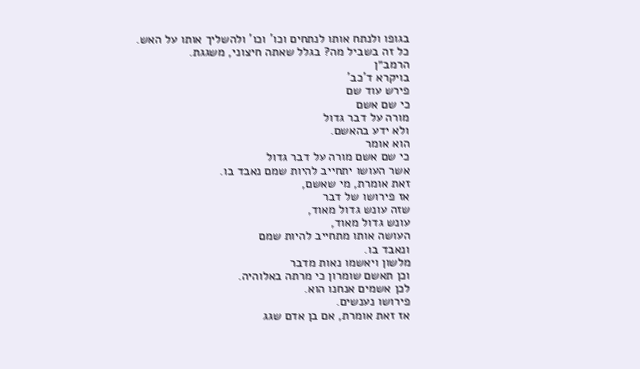בגופו ולנתח אותו לנתחים וכו' וכו' ולהשליך אותו על האש.
כל זה בשביל מה? בגלל שאתה חיצוני, משגגת.
הרמב״ן
בויקרא ד'כב'
פירש עוד שם
כי שם אשם
מורה על דבר גדול
ולא ידע בהאשם.
הוא אומר
כי שם אשם מורה על דבר גדול
אשר העושו יתחייב להיות שמם נאבד בו.
זאת אומרת, מי שאשם,
אז פירושו של דבר
שזה עונש גדול מאוד,
עונש גדול מאוד,
העושה אותו מתחייב להיות שמם
ונאבד בו.
מלשון ויאשמו נאות מדבר
וכן תאשם שומרון כי מרתה באלוהיה.
לכן אשמים אנחנו הוא.
פירושו נענשים.
אז זאת אומרת, אם בן אדם שגג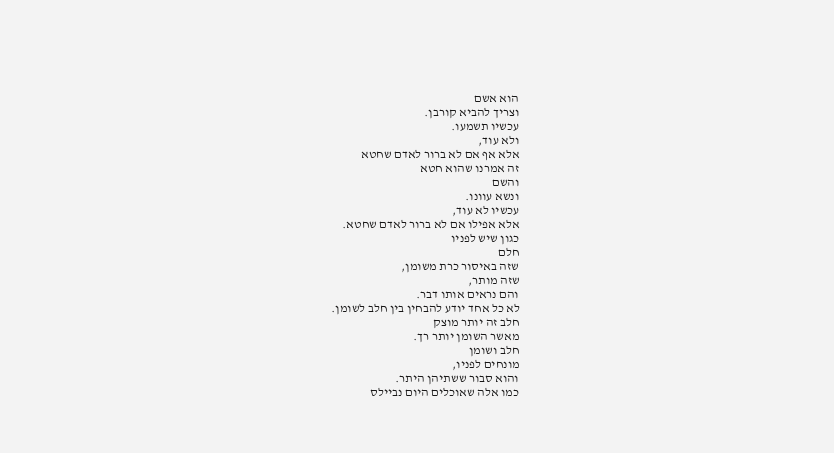הוא אשם
וצריך להביא קורבן.
עכשיו תשמעו.
ולא עוד,
אלא אף אם לא ברור לאדם שחטא
זה אמרנו שהוא חטא
והשם
ונשא עוונו.
עכשיו לא עוד,
אלא אפילו אם לא ברור לאדם שחטא.
כגון שיש לפניו
חלם
שזה באיסור כרת משומן,
שזה מותר,
והם נראים אותו דבר.
לא כל אחד יודע להבחין בין חלב לשומן.
חלב זה יותר מוצק
מאשר השומן יותר רך.
חלב ושומן
מונחים לפניו,
והוא סבור ששתיהן היתר.
כמו אלה שאוכלים היום נביילס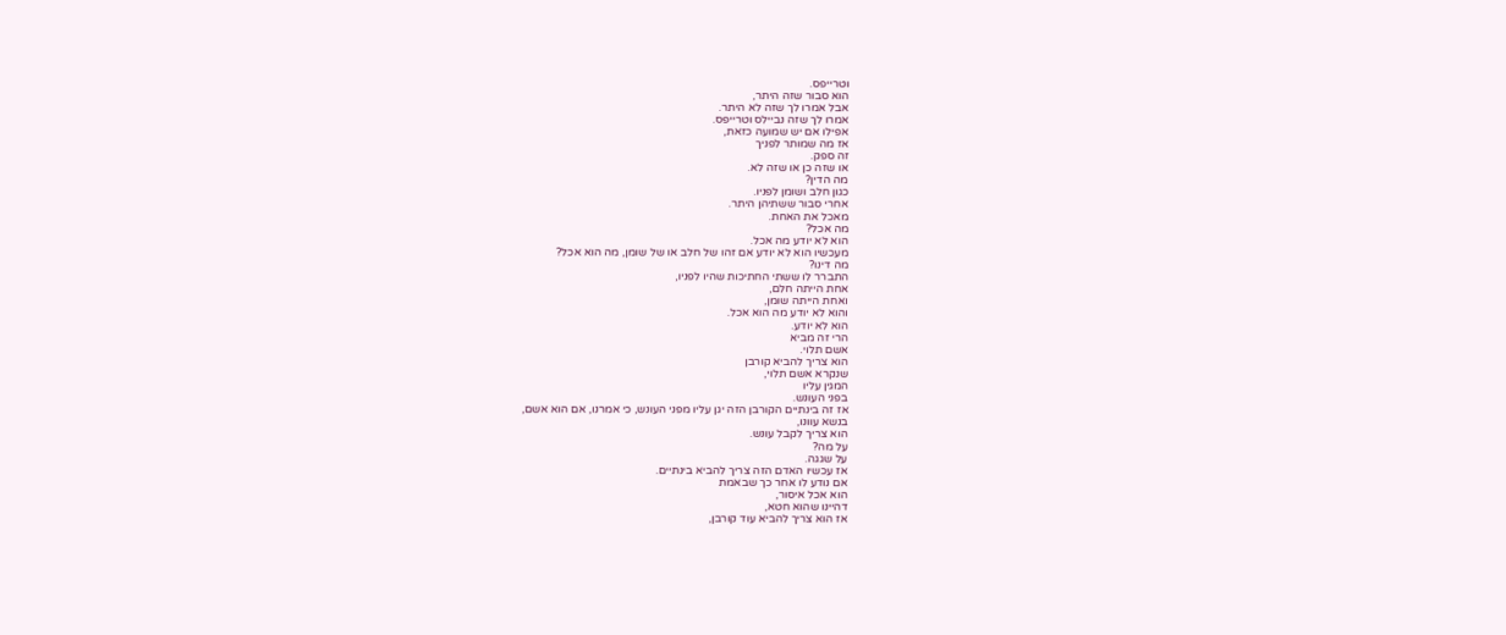וטרייפס.
הוא סבור שזה היתר,
אבל אמרו לך שזה לא היתר.
אמרו לך שזה נביילס וטרייפס.
אפילו אם יש שמועה כזאת,
אז מה שמותר לפניך
זה ספק.
או שזה כן או שזה לא.
מה הדין?
כגון חלב ושומן לפניו.
אחרי סבור ששתיהן היתר.
מאכל את האחת.
מה אכל?
הוא לא יודע מה אכל.
מעכשיו הוא לא יודע אם זהו של חלב או של שומן, מה הוא אכל?
מה דינו?
התברר לו ששתי החתיכות שהיו לפניו,
אחת הייתה חלם,
ואחת הייתה שומן,
והוא לא יודע מה הוא אכל.
הוא לא יודע.
הרי זה מביא
אשם תלוי.
הוא צריך להביא קורבן
שנקרא אשם תלוי,
המגין עליו
בפני העונש.
אז זה בינתיים הקורבן הזה יגן עליו מפני העונש, כי אמרנו, אם הוא אשם,
בנשא עוונו,
הוא צריך לקבל עונש.
על מה?
על שגגה.
אז עכשיו האדם הזה צריך להביא בינתיים.
אם נודע לו אחר כך שבאמת
הוא אכל איסור,
דהיינו שהוא חטא,
אז הוא צריך להביא עוד קורבן,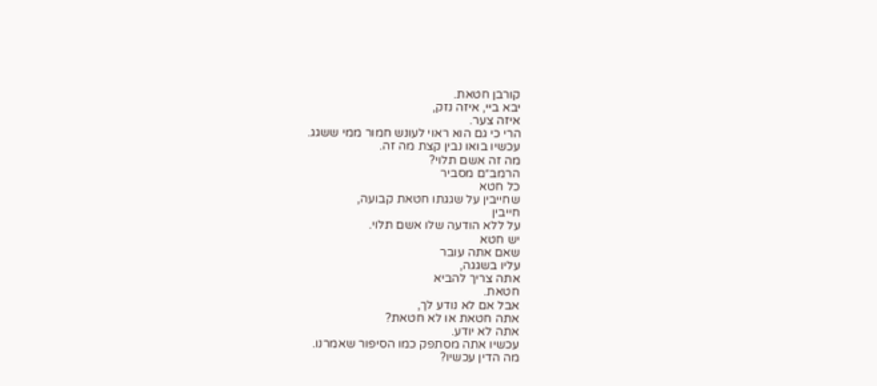קורבן חטאת.
יבא ביי, איזה נזק,
איזה צער.
הרי כי גם הוא ראוי לעונש חמור ממי ששגג.
עכשיו בואו נבין קצת מה זה.
מה זה אשם תלוי?
הרמב״ם מסביר
כל חטא
שחייבין על שגגתו חטאת קבועה,
חייבין
על ללא הודעה שלו אשם תלוי.
יש חטא
שאם אתה עובר
עליו בשגגה,
אתה צריך להביא
חטאת.
אבל אם לא נודע לך,
אתה חטאת או לא חטאת?
אתה לא יודע.
עכשיו אתה מסתפק כמו הסיפור שאמרנו.
מה הדין עכשיו?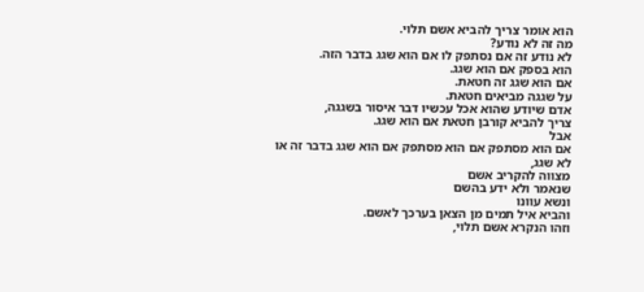הוא אומר צריך להביא אשם תלוי.
מה זה לא נודע?
לא נודע זה אם נסתפק לו אם הוא שגג בדבר הזה.
הוא בספק אם הוא שגג.
אם הוא שגג זה חטאת.
על שגגה מביאים חטאת.
אדם שיודע שהוא אכל עכשיו דבר איסור בשגגה,
צריך להביא קורבן חטאת אם הוא שגג.
אבל
אם הוא מסתפק אם הוא מסתפק אם הוא שגג בדבר זה או לא שגג,
מצווה להקריב אשם
שנאמר ולא ידע בהשם
ונשא עוונו
והביא איל תמים מן הצאן בערכך לאשם.
וזהו הנקרא אשם תלוי,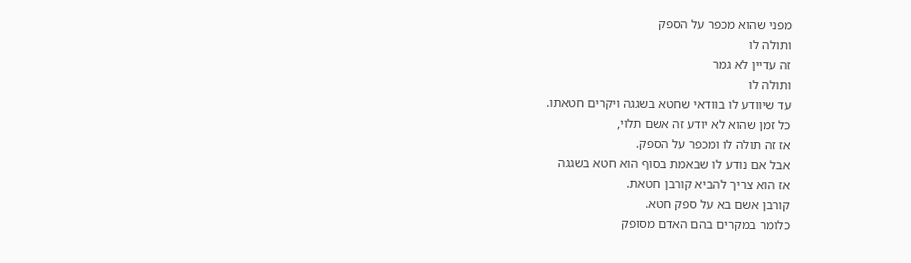מפני שהוא מכפר על הספק
ותולה לו
זה עדיין לא גמר
ותולה לו
עד שיוודע לו בוודאי שחטא בשגגה ויקרים חטאתו.
כל זמן שהוא לא יודע זה אשם תלוי,
אז זה תולה לו ומכפר על הספק.
אבל אם נודע לו שבאמת בסוף הוא חטא בשגגה
אז הוא צריך להביא קורבן חטאת.
קורבן אשם בא על ספק חטא.
כלומר במקרים בהם האדם מסופק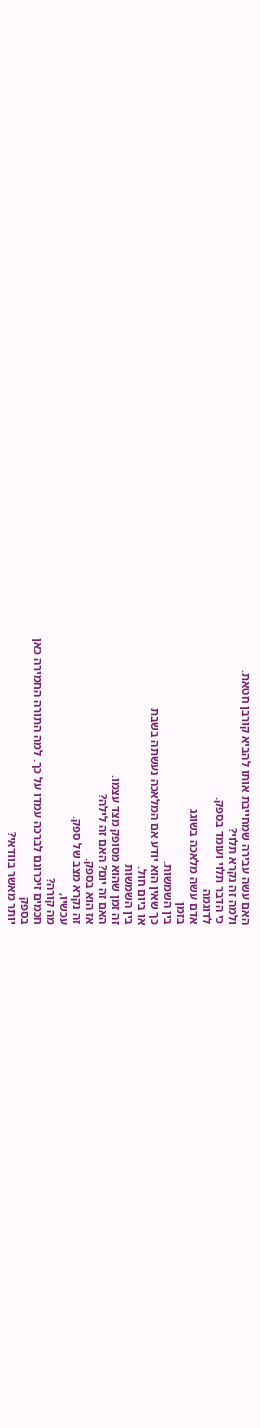האם עשה עבירה שמחייבת אותו להביא קורבן חטאת.
ולמה זה נקרא תלוי?
כי הדבר תלוי ועומד בספק.
לדוגמה
אדם עשה מלאכה בשוגג
בזמן
בין השמשות.
כך שאין הוא יודע אם המלאכה נעשתה בשבת
או ביום חול.
בין השמשות
זה זמן שהוא מסופק מצד עצמו.
האם זה יום? האם זה לילה?
אז הוא בספק.
זה נקרא מצב של ספק.
עכשיו,
מה קורה?
חכמים זיכרונם לברכה עמדו על כך. למה התורה החמירה כאן
בספק
יותר מאשר בוודאי?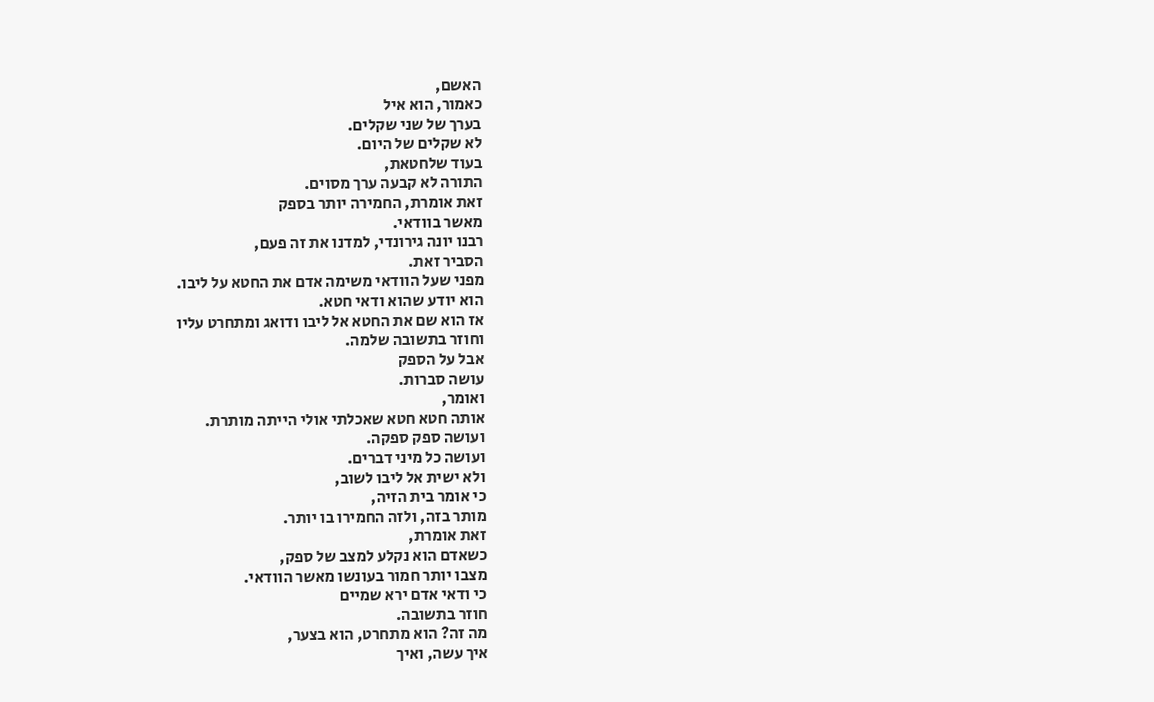האשם,
כאמור, הוא איל
בערך של שני שקלים.
לא שקלים של היום.
בעוד שלחטאת,
התורה לא קבעה ערך מסוים.
זאת אומרת, החמירה יותר בספק
מאשר בוודאי.
רבנו יונה גירונדי, למדנו את זה פעם,
הסביר זאת.
מפני שעל הוודאי משימה אדם את החטא על ליבו.
הוא יודע שהוא ודאי חטא.
אז הוא שם את החטא אל ליבו ודואג ומתחרט עליו
וחוזר בתשובה שלמה.
אבל על הספק
עושה סברות.
ואומר,
אותה חטא חטא שאכלתי אולי הייתה מותרת.
ועושה ספק ספקה.
ועושה כל מיני דברים.
ולא ישית אל ליבו לשוב,
כי אומר בית הזיה,
מותר בזה, ולזה החמירו בו יותר.
זאת אומרת,
כשאדם הוא נקלע למצב של ספק,
מצבו יותר חמור בעונשו מאשר הוודאי.
כי ודאי אדם ירא שמיים
חוזר בתשובה.
מה זה? הוא מתחרט, הוא בצער,
איך עשה, ואיך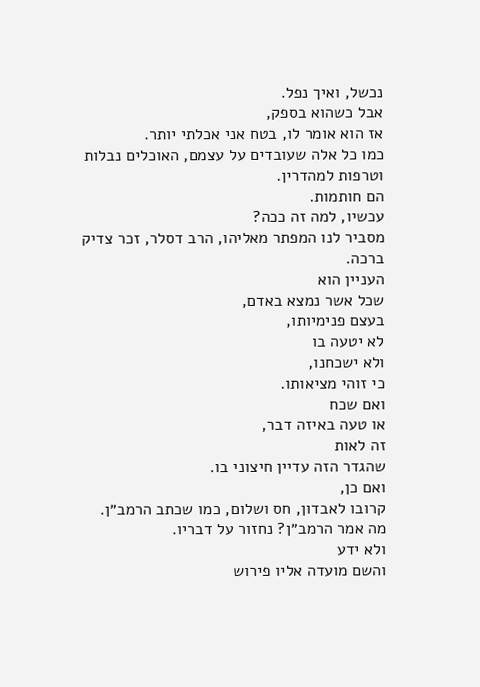נכשל, ואיך נפל.
אבל כשהוא בספק,
אז הוא אומר לו, בטח אני אכלתי יותר.
כמו כל אלה שעובדים על עצמם, האוכלים נבלות
וטרפות למהדרין.
הם חותמות.
עכשיו, למה זה ככה?
מסביר לנו המפתר מאליהו, הרב דסלר, זכר צדיק ברכה.
העניין הוא
שכל אשר נמצא באדם,
בעצם פנימיותו,
לא יטעה בו
ולא ישכחנו,
כי זוהי מציאותו.
ואם שכח
או טעה באיזה דבר,
זה לאות
שהגדר הזה עדיין חיצוני בו.
ואם כן,
קרובו לאבדון, חס ושלום, כמו שכתב הרמב״ן.
מה אמר הרמב״ן? נחזור על דבריו.
ולא ידע
והשם מועדה אליו פירוש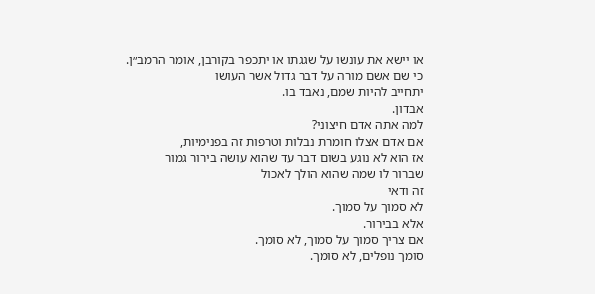או יישא את עונשו על שגגתו או יתכפר בקורבן, אומר הרמב״ן.
כי שם אשם מורה על דבר גדול אשר העושו
יתחייב להיות שמם, נאבד בו.
אבדון.
למה אתה אדם חיצוני?
אם אדם אצלו חומרת נבלות וטרפות זה בפנימיות,
אז הוא לא נוגע בשום דבר עד שהוא עושה בירור גמור
שברור לו שמה שהוא הולך לאכול
זה ודאי
לא סמוך על סמוך.
אלא בבירור.
אם צריך סמוך על סמוך, לא סומך.
סומך נופלים, לא סומך.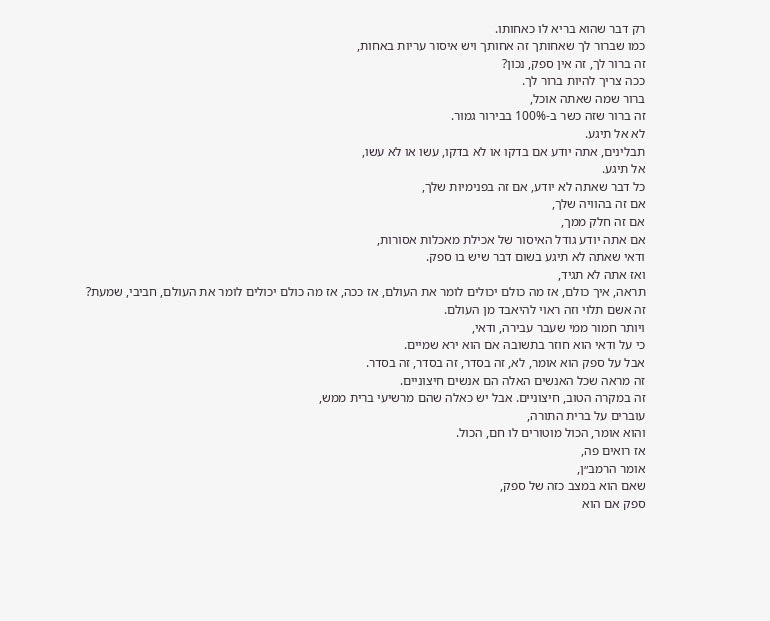רק דבר שהוא בריא לו כאחותו.
כמו שברור לך שאחותך זה אחותך ויש איסור עריות באחות,
זה ברור לך, זה אין ספק, נכון?
ככה צריך להיות ברור לך.
ברור שמה שאתה אוכל,
זה ברור שזה כשר ב-100% בבירור גמור.
לא אל תיגע.
תבלינים, אתה יודע אם בדקו או לא בדקו, עשו או לא עשו,
אל תיגע.
כל דבר שאתה לא יודע, אם זה בפנימיות שלך,
אם זה בהוויה שלך,
אם זה חלק ממך,
אם אתה יודע גודל האיסור של אכילת מאכלות אסורות,
ודאי שאתה לא תיגע בשום דבר שיש בו ספק.
ואז אתה לא תגיד,
תראה, איך כולם, אז מה כולם יכולים לומר את העולם, אז ככה, אז מה כולם יכולים לומר את העולם, חביבי, שמעת?
זה אשם תלוי וזה ראוי להיאבד מן העולם.
ויותר חמור ממי שעבר עבירה, ודאי,
כי על ודאי הוא חוזר בתשובה אם הוא ירא שמיים.
אבל על ספק הוא אומר, לא, זה בסדר, זה בסדר, זה בסדר.
זה מראה שכל האנשים האלה הם אנשים חיצוניים.
זה במקרה הטוב, חיצוניים. אבל יש כאלה שהם מרשיעי ברית ממש,
עוברים על ברית התורה,
והוא אומר, הכול מוטורים לו חם, הכול.
אז רואים פה,
אומר הרמב״ן,
שאם הוא במצב כזה של ספק,
ספק אם הוא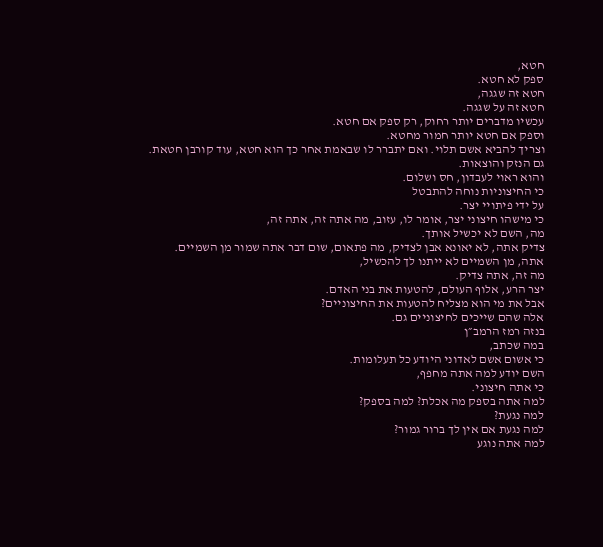חטא,
ספק לא חטא.
חטא זה שגגה,
חטא זה על שגגה.
עכשיו מדברים יותר רחוק, רק ספק אם חטא.
וספק אם חטא יותר חמור מחטא.
וצריך להביא אשם תלוי. ואם יתברר לו שבאמת אחר כך הוא חטא, עוד קורבן חטאת.
גם הנזק והוצאות.
והוא ראוי לעבדון, חס ושלום.
כי החיצוניות נוחה להתבטל
על ידי פיתויי יצר.
כי מישהו חיצוני יצר, אומר לו, עזוב, מה אתה זה, אתה זה,
מה, השם לא יכשיל אותך.
צדיק אתה, לא יאונא אבן לצדיק, מה פתאום, שום דבר אתה שמור מן השמיים.
אתה, מן השמיים לא ייתנו לך להכשיל,
מה זה, אתה צדיק.
יצר הרע, אלוף העולם, להטעות את בני האדם.
אבל את מי הוא מצליח להטעות את החיצוניים?
אלה שהם שייכים לחיצוניים גם.
בנזה רמז הרמב״ן
במה שכתב,
כי אשום אשם לאדוני היודע כל תעלומות.
השם יודע למה אתה מחפף,
כי אתה חיצוני.
למה אתה בספק מה אכלת? למה בספק?
למה נגעת?
למה נגעת אם אין לך ברור גמור?
למה אתה נוגע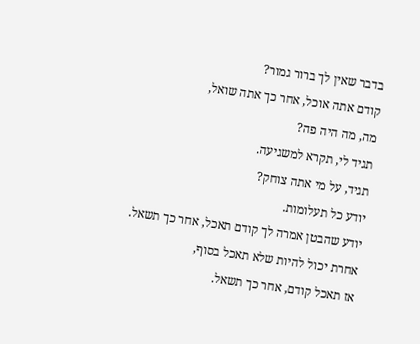בדבר שאין לך ברור גמור?
קודם אתה אוכל, אחר כך אתה שואל,
מה, מה היה פה?
תגיד לי, תקרא למשגיעה.
תגיד, על מי אתה צוחק?
יודע כל תעלומות.
יודע שהבטן אמרה לך קודם תאכל, אחר כך תשאל.
אחרת יכול להיות שלא תאכל בסוף,
אז תאכל קודם, אחר כך תשאל.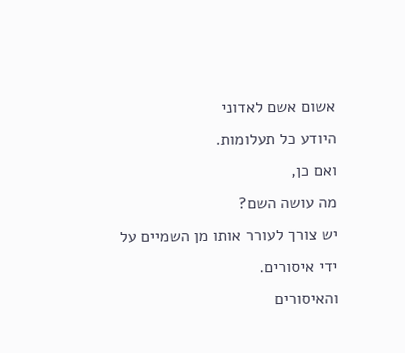אשום אשם לאדוני
היודע כל תעלומות.
ואם כן,
מה עושה השם?
יש צורך לעורר אותו מן השמיים על ידי איסורים.
והאיסורים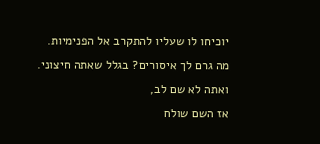יוכיחו לו שעליו להתקרב אל הפנימיות.
מה גרם לך איסורים? בגלל שאתה חיצוני.
ואתה לא שם לב,
אז השם שולח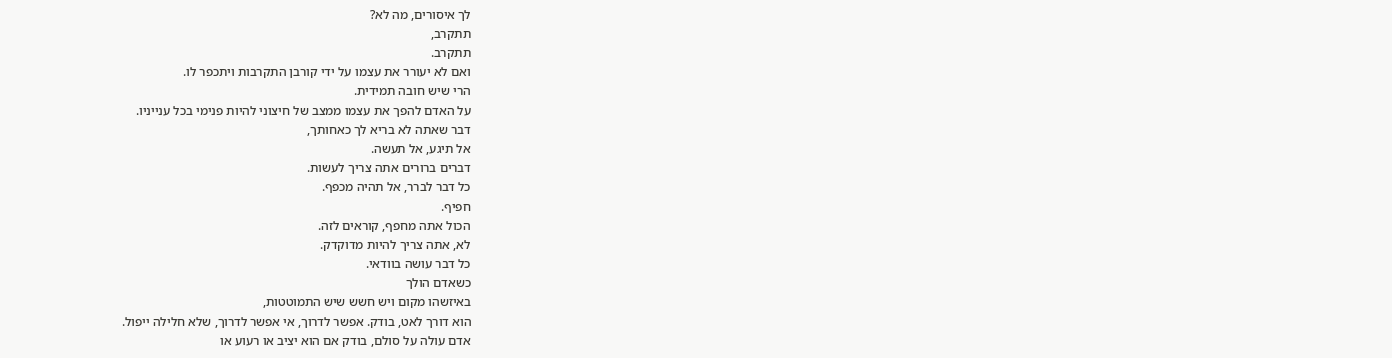לך איסורים, מה לא?
תתקרב,
תתקרב.
ואם לא יעורר את עצמו על ידי קורבן התקרבות ויתכפר לו.
הרי שיש חובה תמידית.
על האדם להפך את עצמו ממצב של חיצוני להיות פנימי בכל ענייניו.
דבר שאתה לא בריא לך כאחותך,
אל תיגע, אל תעשה.
דברים ברורים אתה צריך לעשות.
כל דבר לברר, אל תהיה מכפף.
חפיף.
הכול אתה מחפף, קוראים לזה.
לא, אתה צריך להיות מדוקדק.
כל דבר עושה בוודאי.
כשאדם הולך
באיזשהו מקום ויש חשש שיש התמוטטות,
הוא דורך לאט, בודק. אפשר לדרוך, אי אפשר לדרוך, שלא חלילה ייפול.
אדם עולה על סולם, בודק אם הוא יציב או רעוע או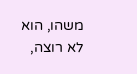משהו, הוא לא רוצה,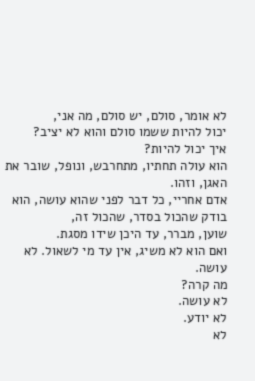לא אומר, סולם, יש סולם, מה אני,
יכול להיות ששמו סולם והוא לא יציב?
איך יכול להיות?
הוא עולה תחתיו, מתחרבש, ונופל, שובר את האגן, וזהו.
אדם אחריי, כל דבר לפני שהוא עושה, הוא בודק שהכול בסדר, שהכול זה,
שוען, מברר, עד היכן שידו מסגת.
ואם הוא לא משיג, אין עד מי לשאול. לא עושה.
מה קרה?
לא עושה.
לא יודע.
לא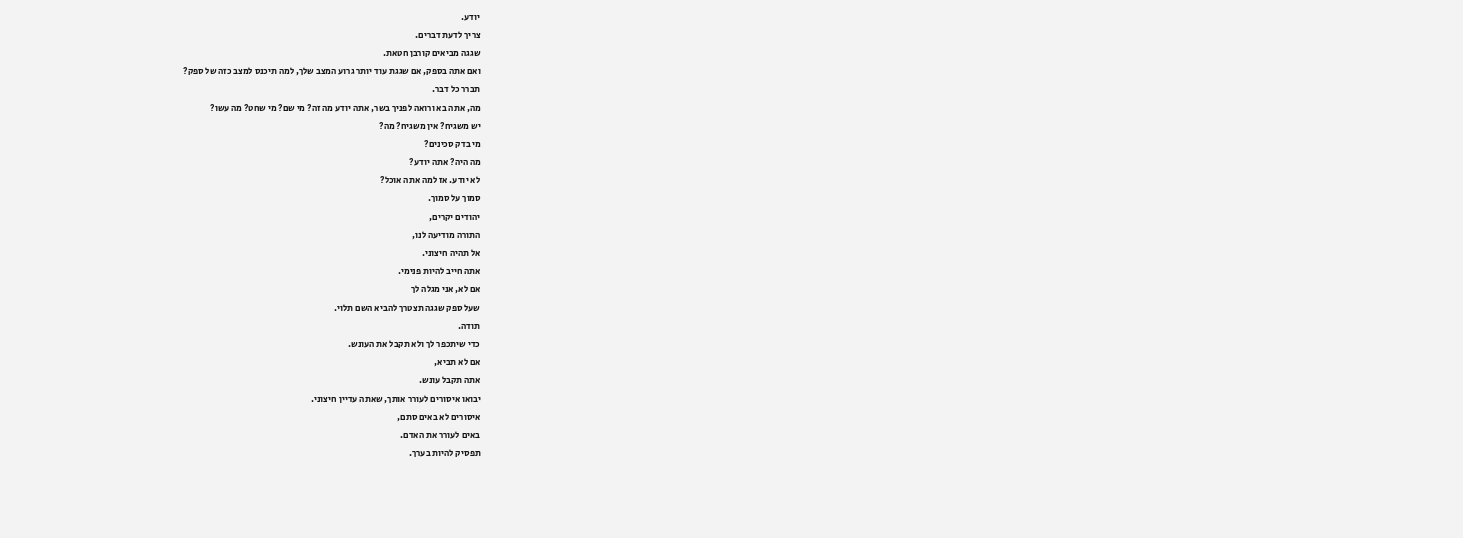יודע.
צריך לדעת דברים.
שגגה מביאים קורבן חטאת.
ואם אתה בספק, אם שגגת עוד יותר גרוע המצב שלך, למה תיכנס למצב כזה של ספק?
תברר כל דבר.
מה, אתה בא ורואה לפניך בשר, אתה יודע מה זה? מי שם? מי שחט? מה עשו?
יש משגיח? אין משגיח? מה?
מי בדק סכינים?
מה היה? אתה יודע?
לא יודע. אז למה אתה אוכל?
סמוך על סמוך.
יהודים יקרים,
התורה מודיעה לנו,
אל תהיה חיצוני.
אתה חייב להיות פנימי.
אם לא, אני מגלה לך
שעל ספק שגגה תצטרך להביא השם תלוי.
תודה.
כדי שיתכפר לך ולא תקבל את העונש.
אם לא תביא,
אתה תקבל עונש.
יבואו איסורים לעורר אותך, שאתה עדיין חיצוני.
איסורים לא באים סתם,
באים לעורר את האדם.
תפסיק להיות בערך.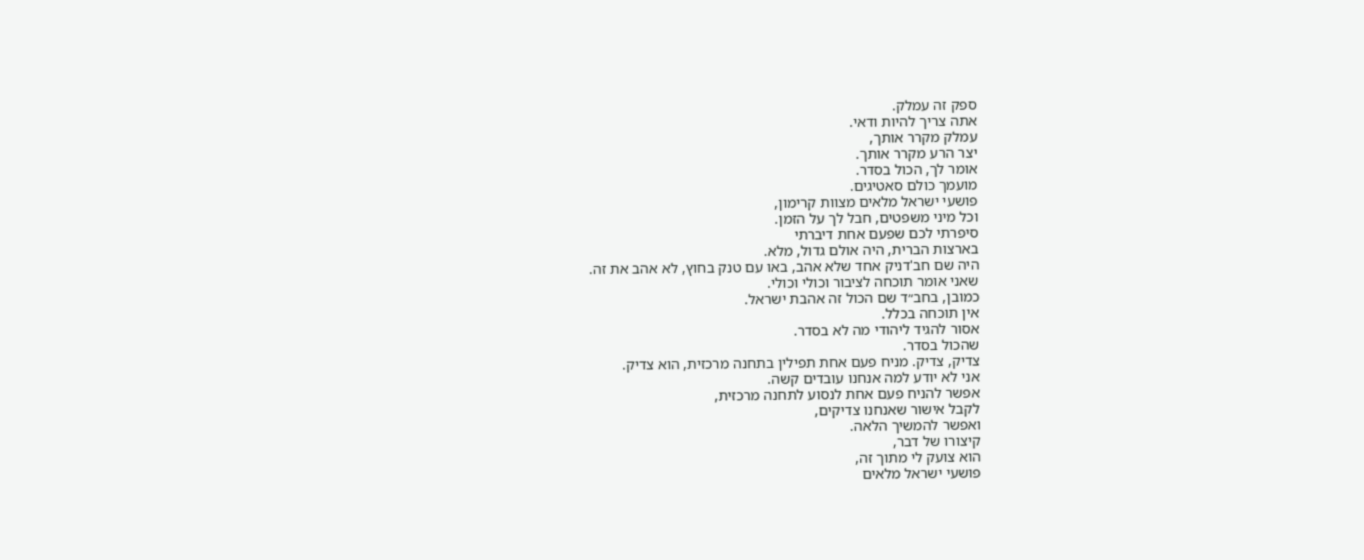ספק זה עמלק.
אתה צריך להיות ודאי.
עמלק מקרר אותך,
יצר הרע מקרר אותך.
אומר לך, הכול בסדר.
מועמך כולם סאטיגים.
פושעי ישראל מלאים מצוות קרימון,
וכל מיני משפטים, חבל לך על הזמן.
סיפרתי לכם שפעם אחת דיברתי
בארצות הברית, היה אולם גדול, מלא.
היה שם חב'דניק אחד שלא אהב, באו עם טנק בחוץ, לא אהב את זה.
שאני אומר תוכחה לציבור וכולי וכולי.
כמובן, בחב״ד שם הכול זה אהבת ישראל.
אין תוכחה בכלל.
אסור להגיד ליהודי מה לא בסדר.
שהכול בסדר.
צדיק, צדיק. מניח פעם אחת תפילין בתחנה מרכזית, הוא צדיק.
אני לא יודע למה אנחנו עובדים קשה.
אפשר להניח פעם אחת לנסוע לתחנה מרכזית,
לקבל אישור שאנחנו צדיקים,
ואפשר להמשיך הלאה.
קיצורו של דבר,
הוא צועק לי מתוך זה,
פושעי ישראל מלאים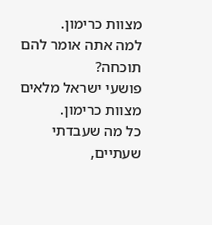מצוות כרימון.
למה אתה אומר להם תוכחה?
פושעי ישראל מלאים מצוות כרימון.
כל מה שעבדתי שעתיים,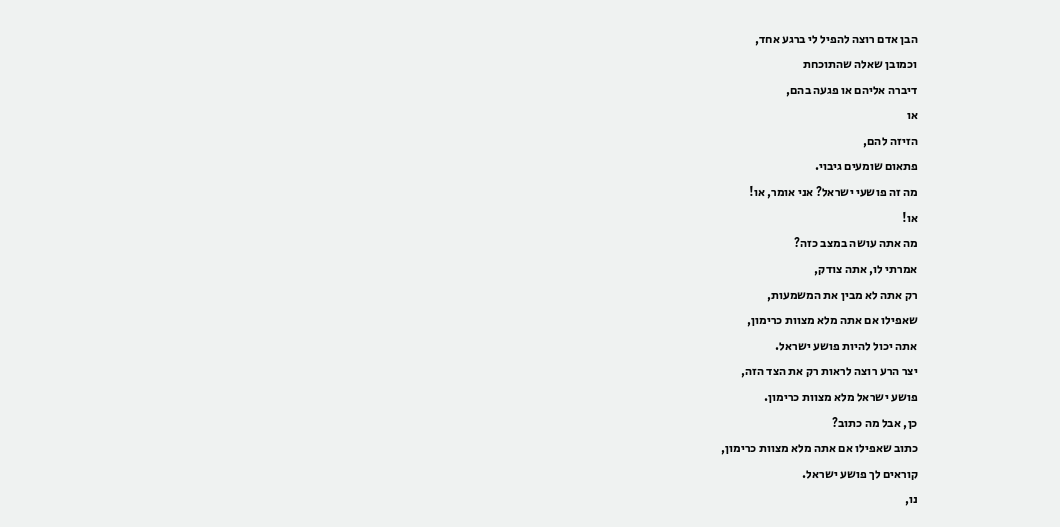הבן אדם רוצה להפיל לי ברגע אחד,
וכמובן שאלה שהתוכחת
דיברה אליהם או פגעה בהם,
או
הזיזה להם,
פתאום שומעים גיבוי.
מה זה פושעי ישראל? אני אומר, או!
או!
מה אתה עושה במצב כזה?
אמרתי לו, אתה צודק,
רק אתה לא מבין את המשמעות,
שאפילו אם אתה מלא מצוות כרימון,
אתה יכול להיות פושע ישראל.
יצר הרע רוצה לראות רק את הצד הזה,
פושע ישראל מלא מצוות כרימון.
כן, אבל מה כתוב?
כתוב שאפילו אם אתה מלא מצוות כרימון,
קוראים לך פושע ישראל.
נו,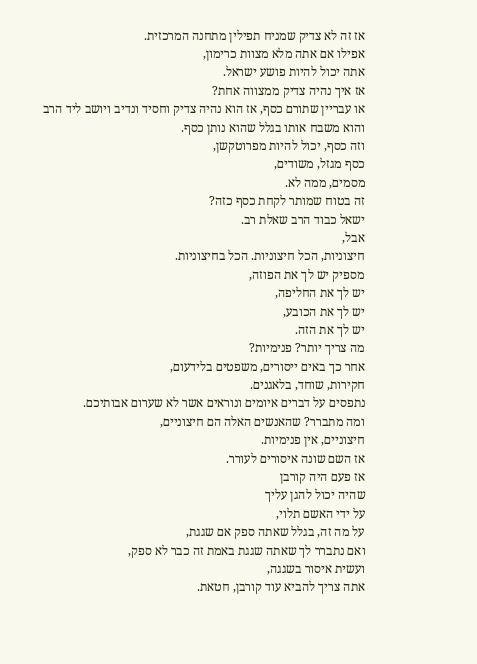אז זה לא צדיק שמניח תפילין מתחנה המרכזית.
אפילו אם אתה מלא מצוות כרימון,
אתה יכול להיות פושע ישראל.
אז איך נהיה צדיק ממצווה אחת?
או עבריין שתורם כסף, אז הוא נהיה צדיק וחסיד ונדיב ויושב ליד הרב
והוא משבח אותו בגלל שהוא נותן כסף.
וזה כסף, יכול להיות מפרוטקשן,
כסף מגזל, משודים,
מסמים, ממה לא.
זה בטוח שמותר לקחת כסף כזה?
ישאל כבוד הרב שאלת רב.
אבל,
חיצוניות, הכל חיצוניות. הכל בחיצוניות.
מספיק יש לך את הפוזה,
יש לך את החליפה,
יש לך את הכובע,
יש לך את הזה.
מה צריך יותר? פנימיות?
אחר כך באים ייסורים, משפטים בלידעום,
חקירות, שוחד, בלאגנים.
נתפסים על דברים איומים ונוראים אשר לא שערום אבותיכם.
ומה מתברר? שהאנשים האלה הם חיצוניים,
חיצוניים, אין פנימיות.
אז השם שונה איסורים לעורר.
אז פעם היה קורבן
שהיה יכול להגן עליך
על ידי האשם תלוי,
על מה זה, בגלל שאתה ספק אם שגגת,
ואם נתברר לך שאתה שגגת באמת זה כבר לא ספק,
ועשית איסור בשגגה,
אתה צריך להביא עוד קורבן, חטאת.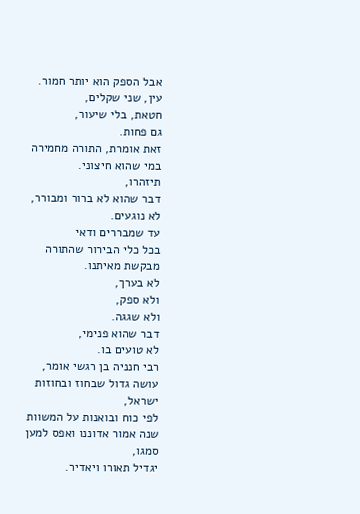אבל הספק הוא יותר חמור.
עין, שני שקלים,
חטאת, בלי שיעור,
גם פחות.
זאת אומרת, התורה מחמירה במי שהוא חיצוני.
תיזהרו,
דבר שהוא לא ברור ומבורר,
לא נוגעים.
עד שמבררים ודאי
בכל כלי הבירור שהתורה מבקשת מאיתנו.
לא בערך,
ולא ספק,
ולא שגגה.
דבר שהוא פנימי,
לא טועים בו.
רבי חנניה בן רגשי אומר,
עושה גדול שבחוז ובחוזות ישראל,
לפי כוח ובואנות על המשוות שנה אמור אדוננו ואפס למען סמגו,
יגדיל תאורו ויאדיר.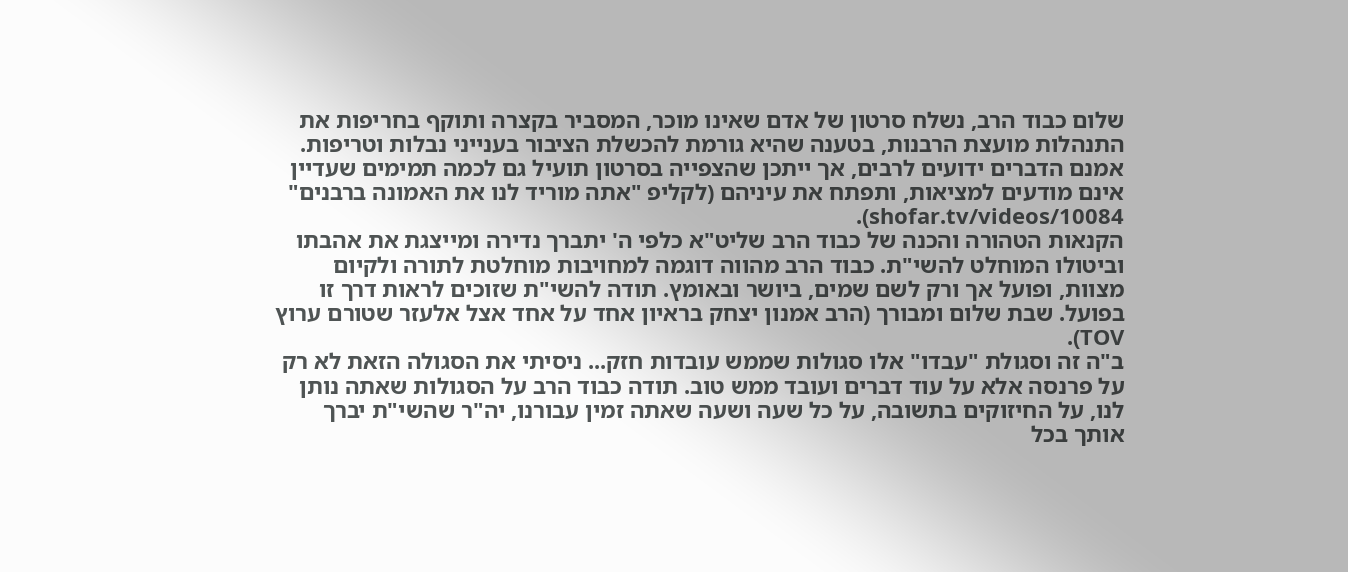שלום כבוד הרב, נשלח סרטון של אדם שאינו מוכר, המסביר בקצרה ותוקף בחריפות את התנהלות מועצת הרבנות, בטענה שהיא גורמת להכשלת הציבור בענייני נבלות וטריפות. אמנם הדברים ידועים לרבים, אך ייתכן שהצפייה בסרטון תועיל גם לכמה תמימים שעדיין אינם מודעים למציאות, ותפתח את עיניהם (לקליפ "אתה מוריד לנו את האמונה ברבנים" shofar.tv/videos/10084).
הקנאות הטהורה והכנה של כבוד הרב שליט"א כלפי ה' יתברך נדירה ומייצגת את אהבתו וביטולו המוחלט להשי"ת. כבוד הרב מהווה דוגמה למחויבות מוחלטת לתורה ולקיום מצוות, ופועל אך ורק לשם שמים, ביושר ובאומץ. תודה להשי"ת שזוכים לראות דרך זו בפועל. שבת שלום ומבורך (הרב אמנון יצחק בראיון אחד על אחד אצל אלעזר שטורם ערוץ TOV).
ב"ה זה וסגולת "עבדו" אלו סגולות שממש עובדות חזק... ניסיתי את הסגולה הזאת לא רק על פרנסה אלא על עוד דברים ועובד ממש טוב. תודה כבוד הרב על הסגולות שאתה נותן לנו, על החיזוקים בתשובה, על כל שעה ושעה שאתה זמין עבורנו, יה"ר שהשי"ת יברך אותך בכל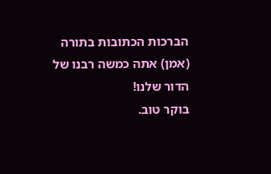הברכות הכתובות בתורה (אמן) אתה כמשה רבנו של הדור שלנו!
בוקר טוב.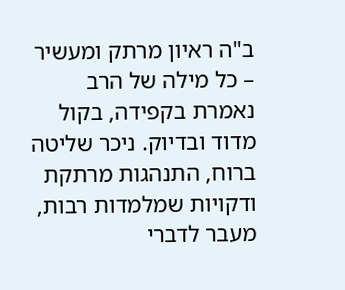ב"ה ראיון מרתק ומעשיר – כל מילה של הרב נאמרת בקפידה, בקול מדוד ובדיוק. ניכר שליטה ברוח, התנהגות מרתקת ודקויות שמלמדות רבות, מעבר לדברי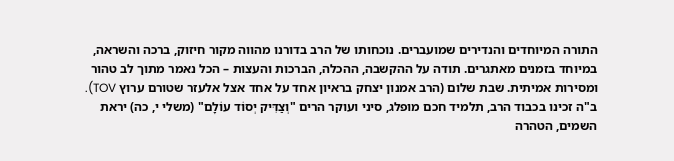התורה המיוחדים והנדירים שמועברים. נוכחותו של הרב בדורנו מהווה מקור חיזוק, ברכה והשראה, במיוחד בזמנים מאתגרים. תודה על ההקשבה, ההכלה, הברכות והעצות – הכל נאמר מתוך לב טהור ומסירות אמיתית. שבת שלום (הרב אמנון יצחק בראיון אחד על אחד אצל אלעזר שטורם ערוץ TOV).
ב"ה זכינו בכבוד הרב, תלמיד חכם מופלג, סיני ועוקר הרים "וְצַדִּיק יְסוֹד עוֹלָם" (משלי י, כה) יראת השמים, הטהרה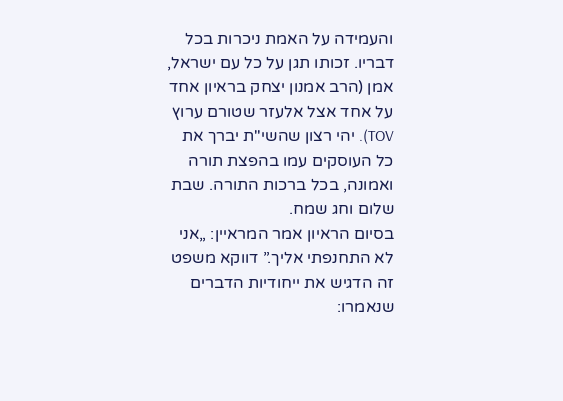והעמידה על האמת ניכרות בכל דבריו. זכותו תגן על כל עם ישראל, אמן (הרב אמנון יצחק בראיון אחד על אחד אצל אלעזר שטורם ערוץ TOV). יהי רצון שהשי"ת יברך את כל העוסקים עמו בהפצת תורה ואמונה, בכל ברכות התורה. שבת שלום וחג שמח.
בסיום הראיון אמר המראיין: „אני לא התחנפתי אליך.” דווקא משפט זה הדגיש את ייחודיות הדברים שנאמרו: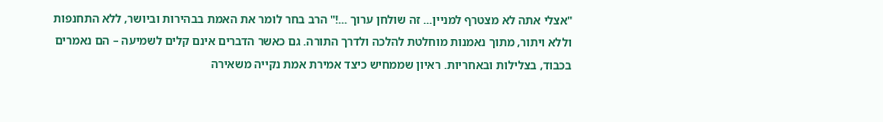"אצלי אתה לא מצטרף למניין... זה שולחן ערוך ...!" הרב בחר לומר את האמת בבהירות וביושר, ללא התחנפות וללא ויתור, מתוך נאמנות מוחלטת להלכה ולדרך התורה. גם כאשר הדברים אינם קלים לשמיעה – הם נאמרים בכבוד, בצלילות ובאחריות. ראיון שממחיש כיצד אמירת אמת נקייה משאירה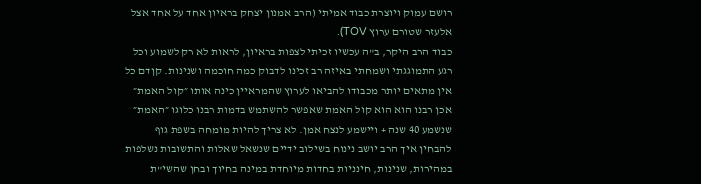רושם עמוק ויוצרת כבוד אמיתי (הרב אמנון יצחק בראיון אחד על אחד אצל אלעזר שטורם ערוץ TOV).
כבוד הרב היקר, ב"ה עכשיו זכיתי לצפות בראיון, לראות לא רק לשמוע וכל רגע התמוגגתי ושמחתי באיזה רב זכינו לדבוק כמה חוכמה ושנינות. קןדם כל אין מתאים יותר מכבודו להביאו לערוץ שהמראיין כינה אותו ״קול האמת״ אכן רבנו הוא הוא קול האמת שאפשר להשתמש בדמות רבנו כלוגו ״האמת״ שנשמע 40 שנה + ויישמע לנצח אמן. לא צריך להיות מומחה בשפת גוף להבחין איך הרב יושב נינוח בשילוב ידיים שנשאל שאלות והתשובות נשלפות במהירות, שנינות, חינניות בחדות מיוחדת במינה בחיוך ובחן שהשי"ת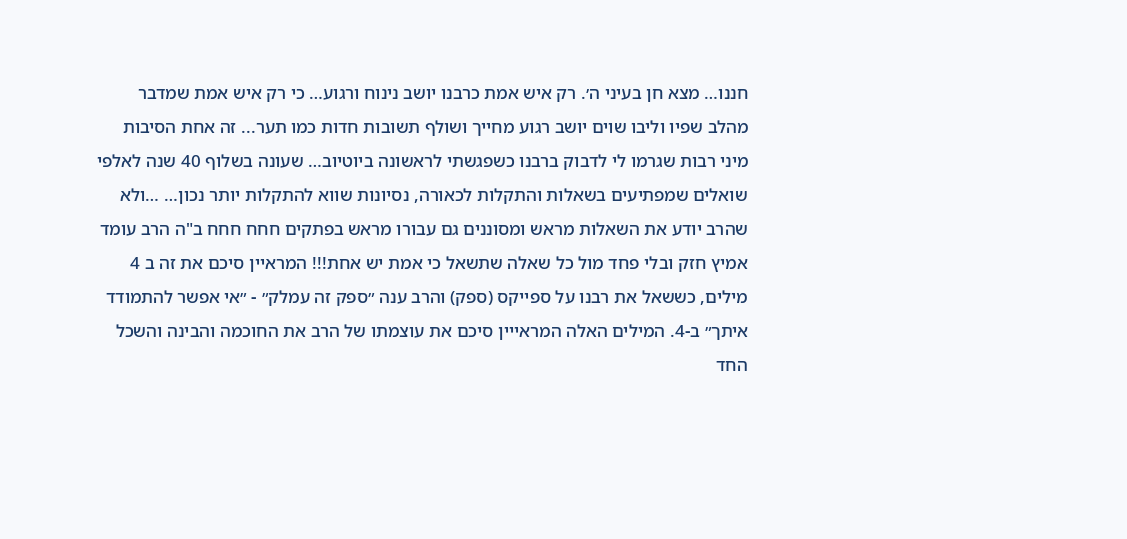חננו… מצא חן בעיני ה׳. רק איש אמת כרבנו יושב נינוח ורגוע… כי רק איש אמת שמדבר מהלב שפיו וליבו שוים יושב רגוע מחייך ושולף תשובות חדות כמו תער... זה אחת הסיבות מיני רבות שגרמו לי לדבוק ברבנו כשפגשתי לראשונה ביוטיוב… שעונה בשלוף 40 שנה לאלפי שואלים שמפתיעים בשאלות והתקלות לכאורה, נסיונות שווא להתקלות יותר נכון… …ולא שהרב יודע את השאלות מראש ומסוננים גם עבורו מראש בפתקים חחח חחח ב"ה הרב עומד אמיץ חזק ובלי פחד מול כל שאלה שתשאל כי אמת יש אחת!!! המראיין סיכם את זה ב 4 מילים, כששאל את רבנו על ספייקס (ספק) והרב ענה ״ספק זה עמלק״ - ״אי אפשר להתמודד איתך״ ב-4. המילים האלה המראייין סיכם את עוצמתו של הרב את החוכמה והבינה והשכל החד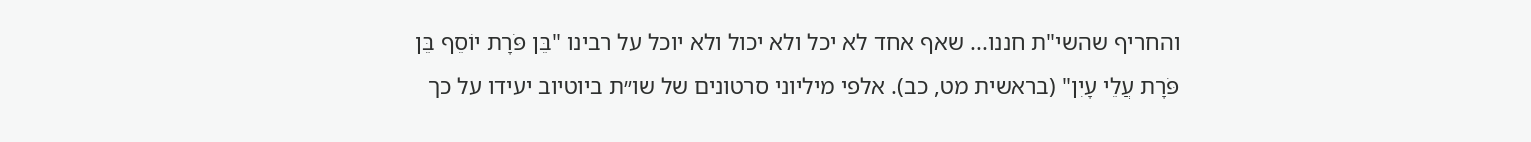והחריף שהשי"ת חננו... שאף אחד לא יכל ולא יכול ולא יוכל על רבינו "בֵּן פֹּרָת יוֹסֵף בֵּן פֹּרָת עֲלֵי עָיִן" (בראשית מט, כב). אלפי מיליוני סרטונים של שו״ת ביוטיוב יעידו על כך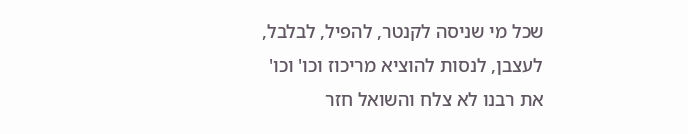שכל מי שניסה לקנטר, להפיל, לבלבל, לעצבן, לנסות להוציא מריכוז וכו' וכו' את רבנו לא צלח והשואל חזר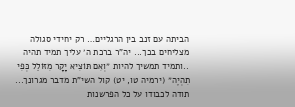הביתה עם זנב בין הרגליים… רק יחידי סגולה מצליחים בכך... יה"ר ברכת ה׳ עליך תמיד תהיה ..ותמיד תמשיך להיות ״וְאִם תּוֹצִיא יָקָר מִזּוֹלֵל כְּפִי תִהְיֶה״ (ירמיה טו, יט) קול השי"ת מדבר מגרונך... תודה לכבודו על כל הפרשנות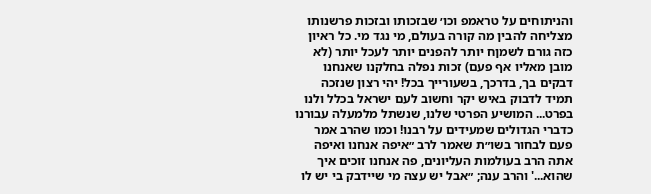והניתוחים על טראמפ וכו׳ שבזכותו ובזכות פרשנותו מצליחה להבין מה קורה בעולם, מי נגד מי. כל ראיון כזה גורם לשמןח יותר להפנים יותר לעכל יותר (לא מובן מאליו אף פעם) זכות נפלה בחלקנו שאנחנו דבקים בך, בדרכך, בשעורייך בכל! יהי רצון שנזכה תמיד לדבוק באיש יקר וחשוב לעם ישראל בכלל ולנו בפרט... המושיע הפרטי שלנו, שנשתל מלמעלה עבורנו כדברי הגדולים שמעידים על רבנו! וכמו שהרב אמר פעם לבחור בשו״ת שאמר לרב ״איפה אנחנו ואיפה אתה הרב בעולמות העליונים, פה אנחנו זוכים איך שהוא...' והרב ענה; ״אבל יש עצה מי שיידבק בי יש לו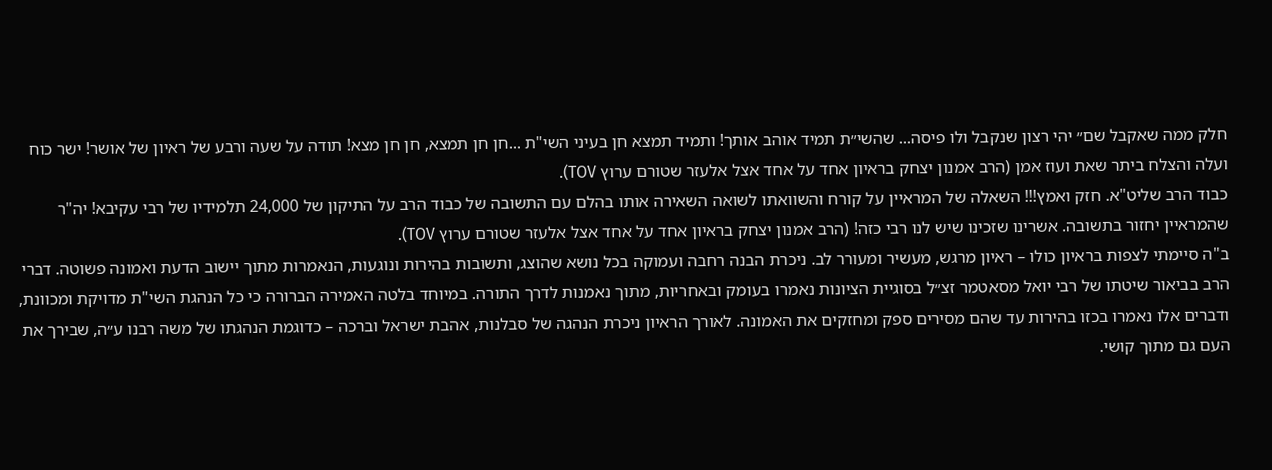חלק ממה שאקבל שם״ יהי רצון שנקבל ולו פיסה... שהשי״ת תמיד אוהב אותך! ותמיד תמצא חן בעיני השי"ת ...חן חן תמצא, חן חן מצא! תודה על שעה ורבע של ראיון של אושר! ישר כוח ועלה והצלח ביתר שאת ועוז אמן (הרב אמנון יצחק בראיון אחד על אחד אצל אלעזר שטורם ערוץ TOV).
כבוד הרב שליט"א. חזק ואמץ!!! השאלה של המראיין על קורח והשוואתו לשואה השאירה אותו בהלם עם התשובה של כבוד הרב על התיקון של 24,000 תלמידיו של רבי עקיבא! יה"ר שהמראיין יחזור בתשובה. אשרינו שזכינו שיש לנו רבי כזה! (הרב אמנון יצחק בראיון אחד על אחד אצל אלעזר שטורם ערוץ TOV).
ב"ה סיימתי לצפות בראיון כולו – ראיון מרגש, מעשיר ומעורר לב. ניכרת הבנה רחבה ועמוקה בכל נושא שהוצג, ותשובות בהירות ונוגעות, הנאמרות מתוך יישוב הדעת ואמונה פשוטה. דברי הרב בביאור שיטתו של רבי יואל מסאטמר זצ״ל בסוגיית הציונות נאמרו בעומק ובאחריות, מתוך נאמנות לדרך התורה. במיוחד בלטה האמירה הברורה כי כל הנהגת השי"ת מדויקת ומכוונת, ודברים אלו נאמרו בכזו בהירות עד שהם מסירים ספק ומחזקים את האמונה. לאורך הראיון ניכרת הנהגה של סבלנות, אהבת ישראל וברכה – כדוגמת הנהגתו של משה רבנו ע״ה, שבירך את העם גם מתוך קושי.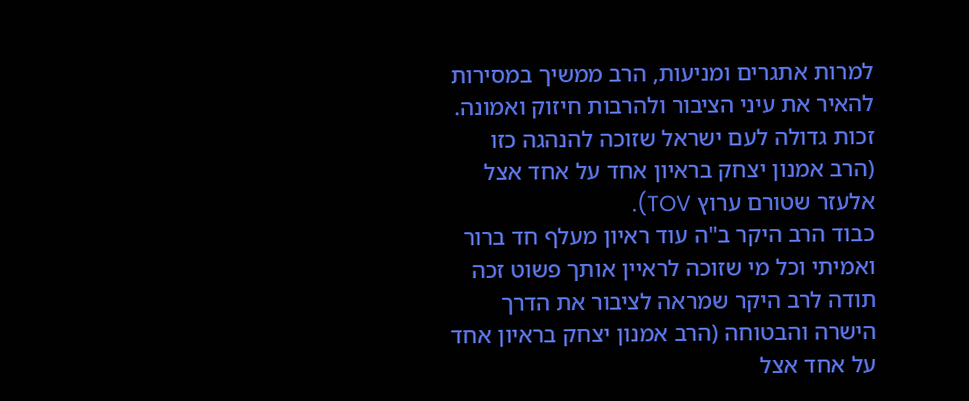למרות אתגרים ומניעות, הרב ממשיך במסירות להאיר את עיני הציבור ולהרבות חיזוק ואמונה. זכות גדולה לעם ישראל שזוכה להנהגה כזו (הרב אמנון יצחק בראיון אחד על אחד אצל אלעזר שטורם ערוץ TOV).
כבוד הרב היקר ב"ה עוד ראיון מעלף חד ברור ואמיתי וכל מי שזוכה לראיין אותך פשוט זכה תודה לרב היקר שמראה לציבור את הדרך הישרה והבטוחה (הרב אמנון יצחק בראיון אחד על אחד אצל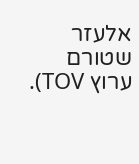אלעזר שטורם ערוץ TOV).